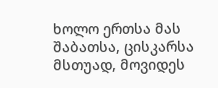ხოლო ერთსა მას შაბათსა, ცისკარსა მსთუად, მოვიდეს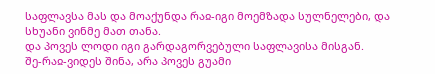საფლავსა მას და მოაქუნდა რაჲ-იგი მოემზადა სულნელები, და სხუანი ვინმე მათ თანა.
და პოვეს ლოდი იგი გარდაგორვებული საფლავისა მისგან.
შე-რაჲ-ვიდეს შინა, არა პოვეს გუამი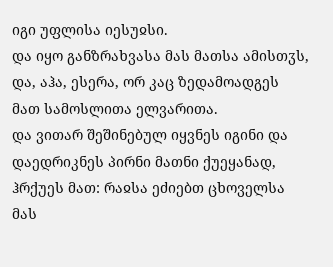იგი უფლისა იესუჲსი.
და იყო განზრახვასა მას მათსა ამისთჳს, და, აჰა, ესერა, ორ კაც ზედამოადგეს მათ სამოსლითა ელვარითა.
და ვითარ შეშინებულ იყვნეს იგინი და დაედრიკნეს პირნი მათნი ქუეყანად, ჰრქუეს მათ: რაჲსა ეძიებთ ცხოველსა მას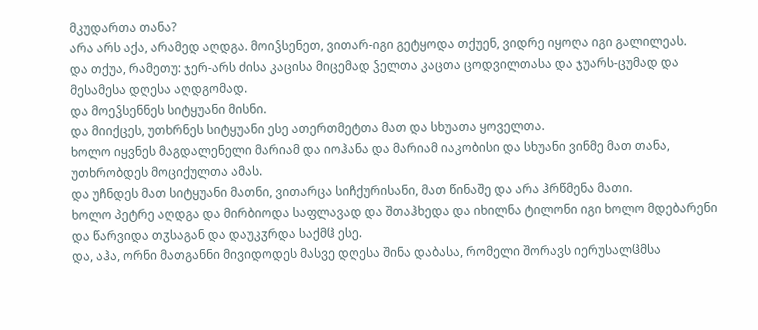მკუდართა თანა?
არა არს აქა, არამედ აღდგა. მოიჴსენეთ, ვითარ-იგი გეტყოდა თქუენ, ვიდრე იყოღა იგი გალილეას.
და თქუა, რამეთუ: ჯერ-არს ძისა კაცისა მიცემად ჴელთა კაცთა ცოდვილთასა და ჯუარს-ცუმად და მესამესა დღესა აღდგომად.
და მოეჴსენნეს სიტყუანი მისნი.
და მიიქცეს, უთხრნეს სიტყუანი ესე ათერთმეტთა მათ და სხუათა ყოველთა.
ხოლო იყვნეს მაგდალენელი მარიამ და იოჰანა და მარიამ იაკობისი და სხუანი ვინმე მათ თანა, უთხრობდეს მოციქულთა ამას.
და უჩნდეს მათ სიტყუანი მათნი, ვითარცა სიჩქურისანი, მათ წინაშე და არა ჰრწმენა მათი.
ხოლო პეტრე აღდგა და მირბიოდა საფლავად და შთაჰხედა და იხილნა ტილონი იგი ხოლო მდებარენი და წარვიდა თჳსაგან და დაუკჳრდა საქმჱ ესე.
და, აჰა, ორნი მათგანნი მივიდოდეს მასვე დღესა შინა დაბასა, რომელი შორავს იერუსალჱმსა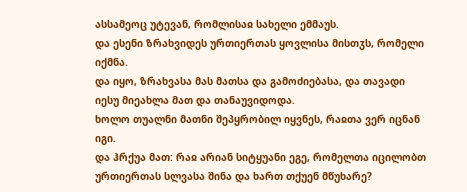ასსამეოც უტევან, რომლისაჲ სახელი ემმაუს.
და ესენი ზრახვიდეს ურთიერთას ყოვლისა მისთჳს, რომელი იქმნა.
და იყო, ზრახვასა მას მათსა და გამოძიებასა, და თავადი იესუ მიეახლა მათ და თანაუვიდოდა.
ხოლო თუალნი მათნი შეპყრობილ იყვნეს, რაჲთა ვერ იცნან იგი.
და ჰრქუა მათ: რაჲ არიან სიტყუანი ეგე, რომელთა იცილობთ ურთიერთას სლვასა შინა და ხართ თქუენ მწუხარე?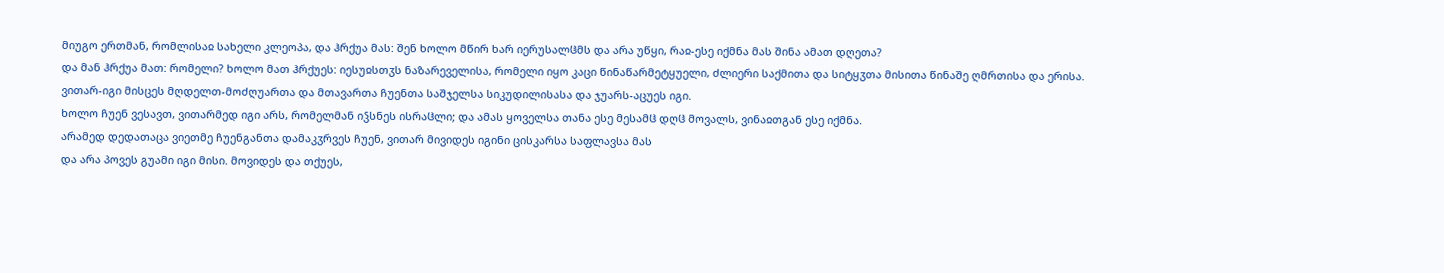მიუგო ერთმან, რომლისაჲ სახელი კლეოპა, და ჰრქუა მას: შენ ხოლო მწირ ხარ იერუსალჱმს და არა უწყი, რაჲ-ესე იქმნა მას შინა ამათ დღეთა?
და მან ჰრქუა მათ: რომელი? ხოლო მათ ჰრქუეს: იესუჲსთჳს ნაზარეველისა, რომელი იყო კაცი წინაწარმეტყუელი, ძლიერი საქმითა და სიტყჳთა მისითა წინაშე ღმრთისა და ერისა.
ვითარ-იგი მისცეს მღდელთ-მოძღუართა და მთავართა ჩუენთა საშჯელსა სიკუდილისასა და ჯუარს-აცუეს იგი.
ხოლო ჩუენ ვესავთ, ვითარმედ იგი არს, რომელმან იჴსნეს ისრაჱლი; და ამას ყოველსა თანა ესე მესამჱ დღჱ მოვალს, ვინაჲთგან ესე იქმნა.
არამედ დედათაცა ვიეთმე ჩუენგანთა დამაკჳრვეს ჩუენ, ვითარ მივიდეს იგინი ცისკარსა საფლავსა მას
და არა პოვეს გუამი იგი მისი. მოვიდეს და თქუეს,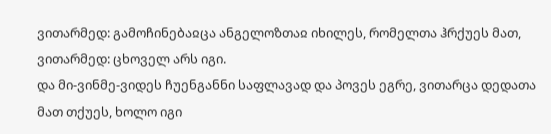ვითარმედ: გამოჩინებაჲცა ანგელოზთაჲ იხილეს, რომელთა ჰრქუეს მათ, ვითარმედ: ცხოველ არს იგი.
და მი-ვინმე-ვიდეს ჩუენგანნი საფლავად და პოვეს ეგრე, ვითარცა დედათა მათ თქუეს, ხოლო იგი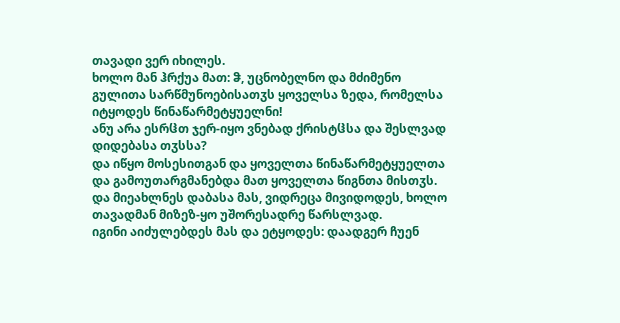თავადი ვერ იხილეს.
ხოლო მან ჰრქუა მათ: ჵ, უცნობელნო და მძიმენო გულითა სარწმუნოებისათჳს ყოველსა ზედა, რომელსა იტყოდეს წინაწარმეტყუელნი!
ანუ არა ესრჱთ ჯერ-იყო ვნებად ქრისტჱსა და შესლვად დიდებასა თჳსსა?
და იწყო მოსესითგან და ყოველთა წინაწარმეტყუელთა და გამოუთარგმანებდა მათ ყოველთა წიგნთა მისთჳს.
და მიეახლნეს დაბასა მას, ვიდრეცა მივიდოდეს, ხოლო თავადმან მიზეზ-ყო უშორესადრე წარსლვად.
იგინი აიძულებდეს მას და ეტყოდეს: დაადგერ ჩუენ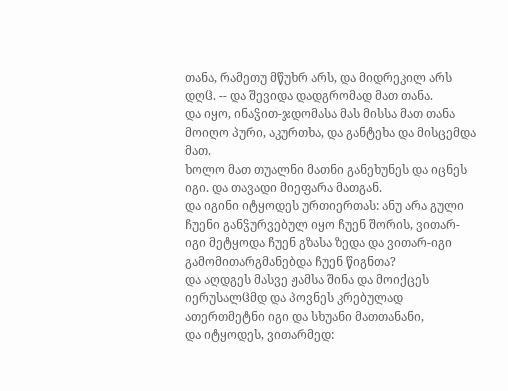თანა, რამეთუ მწუხრ არს, და მიდრეკილ არს დღჱ. -- და შევიდა დადგრომად მათ თანა.
და იყო, ინაჴით-ჯდომასა მას მისსა მათ თანა მოიღო პური, აკურთხა, და განტეხა და მისცემდა მათ.
ხოლო მათ თუალნი მათნი განეხუნეს და იცნეს იგი. და თავადი მიეფარა მათგან.
და იგინი იტყოდეს ურთიერთას: ანუ არა გული ჩუენი განჴურვებულ იყო ჩუენ შორის, ვითარ-იგი მეტყოდა ჩუენ გზასა ზედა და ვითარ-იგი გამომითარგმანებდა ჩუენ წიგნთა?
და აღდგეს მასვე ჟამსა შინა და მოიქცეს იერუსალჱმდ და პოვნეს კრებულად ათერთმეტნი იგი და სხუანი მათთანანი,
და იტყოდეს, ვითარმედ: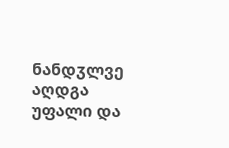ნანდჳლვე აღდგა უფალი და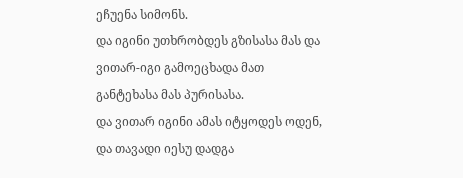ეჩუენა სიმონს.
და იგინი უთხრობდეს გზისასა მას და ვითარ-იგი გამოეცხადა მათ განტეხასა მას პურისასა.
და ვითარ იგინი ამას იტყოდეს ოდენ, და თავადი იესუ დადგა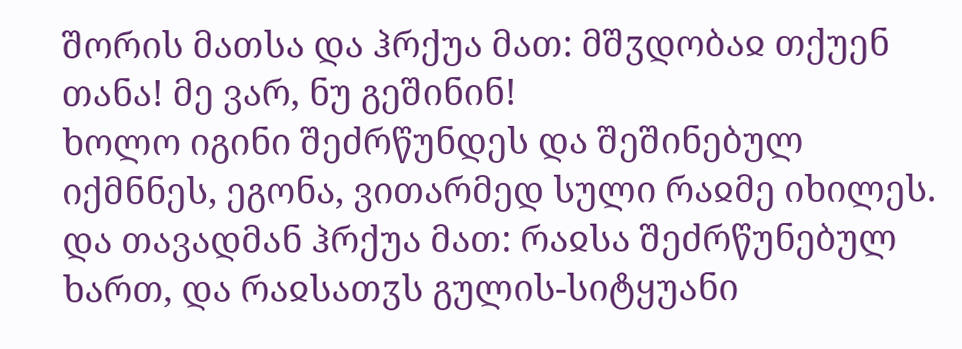შორის მათსა და ჰრქუა მათ: მშჳდობაჲ თქუენ თანა! მე ვარ, ნუ გეშინინ!
ხოლო იგინი შეძრწუნდეს და შეშინებულ იქმნნეს, ეგონა, ვითარმედ სული რაჲმე იხილეს.
და თავადმან ჰრქუა მათ: რაჲსა შეძრწუნებულ ხართ, და რაჲსათჳს გულის-სიტყუანი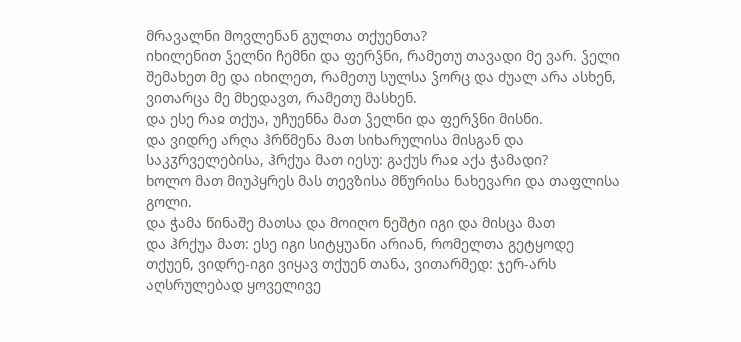მრავალნი მოვლენან გულთა თქუენთა?
იხილენით ჴელნი ჩემნი და ფერჴნი, რამეთუ თავადი მე ვარ. ჴელი შემახეთ მე და იხილეთ, რამეთუ სულსა ჴორც და ძუალ არა ასხენ, ვითარცა მე მხედავთ, რამეთუ მასხენ.
და ესე რაჲ თქუა, უჩუენნა მათ ჴელნი და ფერჴნი მისნი.
და ვიდრე არღა ჰრწმენა მათ სიხარულისა მისგან და საკჳრველებისა, ჰრქუა მათ იესუ: გაქუს რაჲ აქა ჭამადი?
ხოლო მათ მიუპყრეს მას თევზისა მწურისა ნახევარი და თაფლისა გოლი.
და ჭამა წინაშე მათსა და მოიღო ნეშტი იგი და მისცა მათ
და ჰრქუა მათ: ესე იგი სიტყუანი არიან, რომელთა გეტყოდე თქუენ, ვიდრე-იგი ვიყავ თქუენ თანა, ვითარმედ: ჯერ-არს აღსრულებად ყოველივე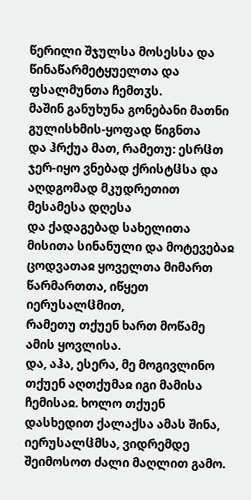წერილი შჯულსა მოსესსა და წინაწარმეტყუელთა და ფსალმუნთა ჩემთჳს.
მაშინ განუხუნა გონებანი მათნი გულისხმის-ყოფად წიგნთა
და ჰრქუა მათ, რამეთუ: ესრჱთ ჯერ-იყო ვნებად ქრისტჱსა და აღდგომად მკუდრეთით მესამესა დღესა
და ქადაგებად სახელითა მისითა სინანული და მოტევებაჲ ცოდვათაჲ ყოველთა მიმართ წარმართთა, იწყეთ იერუსალჱმით,
რამეთუ თქუენ ხართ მოწამე ამის ყოვლისა.
და, აჰა, ესერა, მე მოგივლინო თქუენ აღთქუმაჲ იგი მამისა ჩემისაჲ. ხოლო თქუენ დასხედით ქალაქსა ამას შინა, იერუსალჱმსა, ვიდრემდე შეიმოსოთ ძალი მაღლით გამო.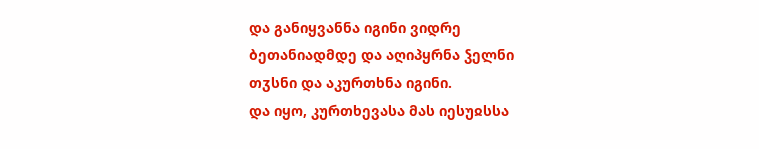და განიყვანნა იგინი ვიდრე ბეთანიადმდე და აღიპყრნა ჴელნი თჳსნი და აკურთხნა იგინი.
და იყო, კურთხევასა მას იესუჲსსა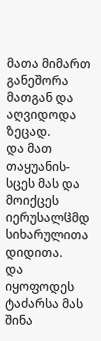მათა მიმართ განეშორა მათგან და აღვიდოდა ზეცად.
და მათ თაყუანის-სცეს მას და მოიქცეს იერუსალჱმდ სიხარულითა დიდითა.
და იყოფოდეს ტაძარსა მას შინა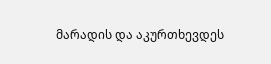მარადის და აკურთხევდეს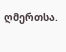ღმერთსა.